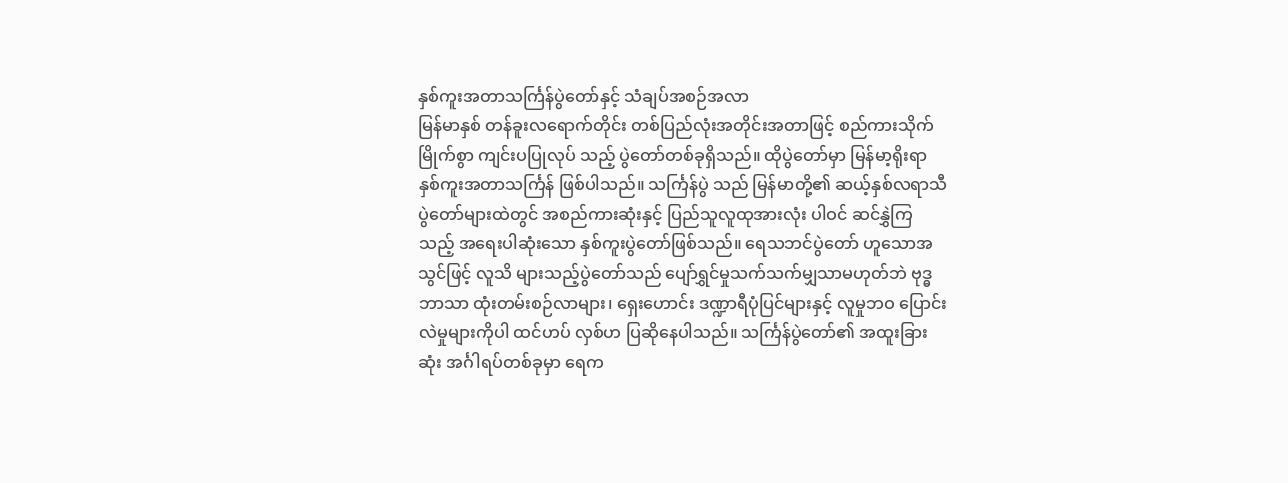နှစ်ကူးအတာသင်္ကြန်ပွဲတော်နှင့် သံချပ်အစဉ်အလာ
မြန်မာနှစ် တန်ခူးလရောက်တိုင်း တစ်ပြည်လုံးအတိုင်းအတာဖြင့် စည်ကားသိုက်မြိုက်စွာ ကျင်းပပြုလုပ် သည့် ပွဲတော်တစ်ခုရှိသည်။ ထိုပွဲတော်မှာ မြန်မာ့ရိုးရာ နှစ်ကူးအတာသင်္ကြန် ဖြစ်ပါသည်။ သင်္ကြန်ပွဲ သည် မြန်မာတို့၏ ဆယ့်နှစ်လရာသီ ပွဲတော်များထဲတွင် အစည်ကားဆုံးနှင့် ပြည်သူလူထုအားလုံး ပါဝင် ဆင်နွှဲကြသည့် အရေးပါဆုံးသော နှစ်ကူးပွဲတော်ဖြစ်သည်။ ရေသဘင်ပွဲတော် ဟူသောအသွင်ဖြင့် လူသိ များသည့်ပွဲတော်သည် ပျော်ရွှင်မှုသက်သက်မျှသာမဟုတ်ဘဲ ဗုဒ္ဓဘာသာ ထုံးတမ်းစဉ်လာများ၊ ရှေးဟောင်း ဒဏ္ဍာရီပုံပြင်များနှင့် လူမှုဘဝ ပြောင်းလဲမှုများကိုပါ ထင်ဟပ် လှစ်ဟ ပြဆိုနေပါသည်။ သင်္ကြန်ပွဲတော်၏ အထူးခြားဆုံး အင်္ဂါရပ်တစ်ခုမှာ ရေက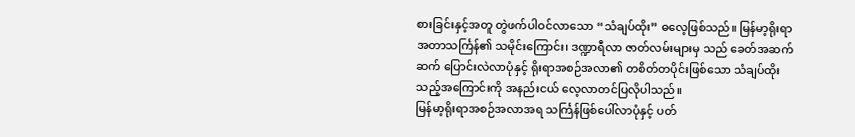စားခြင်းနှင့်အတူ တွဲဖက်ပါဝင်လာသော “သံချပ်ထိုး” ဓလေ့ဖြစ်သည်။ မြန်မာ့ရိုးရာ အတာသင်္ကြန်၏ သမိုင်းကြောင်း၊ ဒဏ္ဍာရီလာ ဇာတ်လမ်းများမှ သည် ခေတ်အဆက်ဆက် ပြောင်းလဲလာပုံနှင့် ရိုးရာအစဉ်အလာ၏ တစိတ်တပိုင်းဖြစ်သော သံချပ်ထိုး သည့်အကြောင်းကို အနည်းငယ် လေ့လာတင်ပြလိုပါသည်။
မြန်မာ့ရိုးရာအစဉ်အလာအရ သင်္ကြန်ဖြစ်ပေါ်လာပုံနှင့် ပတ်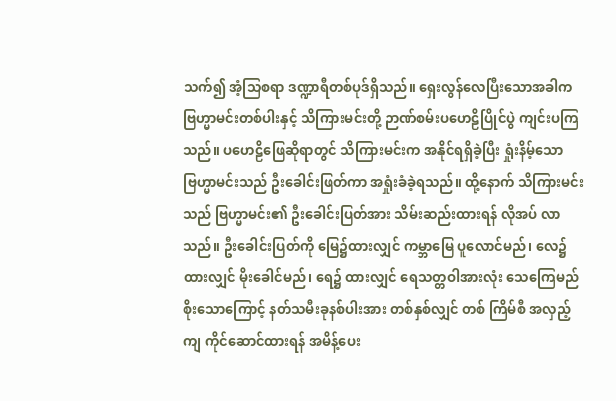သက်၍ အံ့သြစရာ ဒဏ္ဍာရီတစ်ပုဒ်ရှိသည်။ ရှေးလွန်လေပြီးသောအခါက ဗြဟ္မာမင်းတစ်ပါးနှင့် သိကြားမင်းတို့ ဉာဏ်စမ်းပဟေဠိပြိုင်ပွဲ ကျင်းပကြ သည်။ ပဟေဠိဖြေဆိုရာတွင် သိကြားမင်းက အနိုင်ရရှိခဲ့ပြီး ရှုံးနိမ့်သော ဗြဟ္မာမင်းသည် ဦးခေါင်းဖြတ်ကာ အရှုံးခံခဲ့ရသည်။ ထို့နောက် သိကြားမင်းသည် ဗြဟ္မာမင်း၏ ဦးခေါင်းပြတ်အား သိမ်းဆည်းထားရန် လိုအပ် လာသည်။ ဦးခေါင်းပြတ်ကို မြေ၌ထားလျှင် ကမ္ဘာမြေ ပူလောင်မည်၊ လေ၌ထားလျှင် မိုးခေါင်မည်၊ ရေ၌ ထားလျှင် ရေသတ္တဝါအားလုံး သေကြေမည်စိုးသောကြောင့် နတ်သမီးခုနစ်ပါးအား တစ်နှစ်လျှင် တစ် ကြိမ်စီ အလှည့်ကျ ကိုင်ဆောင်ထားရန် အမိန့်ပေး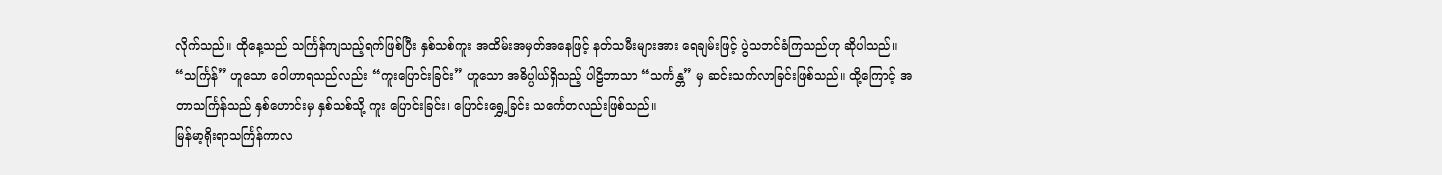လိုက်သည်။ ထိုနေ့သည် သင်္ကြန်ကျသည့်ရက်ဖြစ်ပြီး နှစ်သစ်ကူး အထိမ်းအမှတ်အနေဖြင့် နတ်သမီးများအား ရေချမ်းဖြင့် ပွဲသဘင်ခံကြသည်ဟု ဆိုပါသည်။
“သင်္ကြန်” ဟူသော ဝေါဟာရသည်လည်း “ကူးပြောင်းခြင်း” ဟူသော အဓိပ္ပါယ်ရှိသည့် ပါဠိဘာသာ “သင်္ကန္တ” မှ ဆင်းသက်လာခြင်းဖြစ်သည်။ ထို့ကြောင့် အတာသင်္ကြန်သည် နှစ်ဟောင်းမှ နှစ်သစ်သို့ ကူး ပြောင်းခြင်း၊ ပြောင်းရွှေ့ခြင်း သင်္ကေတလည်းဖြစ်သည်။
မြန်မာ့ရိုးရာသင်္ကြန်ကာလ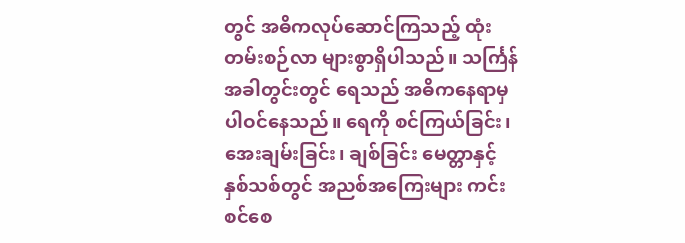တွင် အဓိကလုပ်ဆောင်ကြသည့် ထုံးတမ်းစဉ်လာ များစွာရှိပါသည်။ သင်္ကြန် အခါတွင်းတွင် ရေသည် အဓိကနေရာမှ ပါဝင်နေသည်။ ရေကို စင်ကြယ်ခြင်း၊ အေးချမ်းခြင်း၊ ချစ်ခြင်း မေတ္တာနှင့် နှစ်သစ်တွင် အညစ်အကြေးများ ကင်းစင်စေ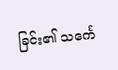ခြင်း၏ သင်္ကေ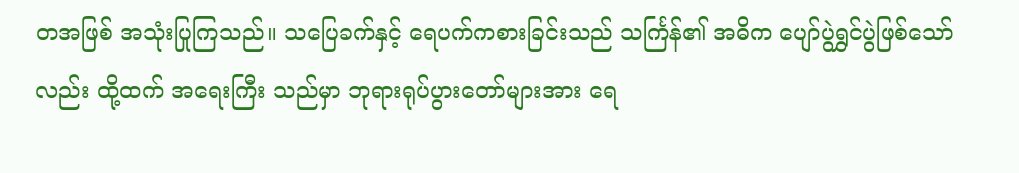တအဖြစ် အသုံးပြုကြသည်။ သပြေခက်နှင့် ရေပက်ကစားခြင်းသည် သင်္ကြန်၏ အဓိက ပျော်ပွဲရွှင်ပွဲဖြစ်သော်လည်း ထို့ထက် အရေးကြီး သည်မှာ ဘုရားရုပ်ပွားတော်များအား ရေ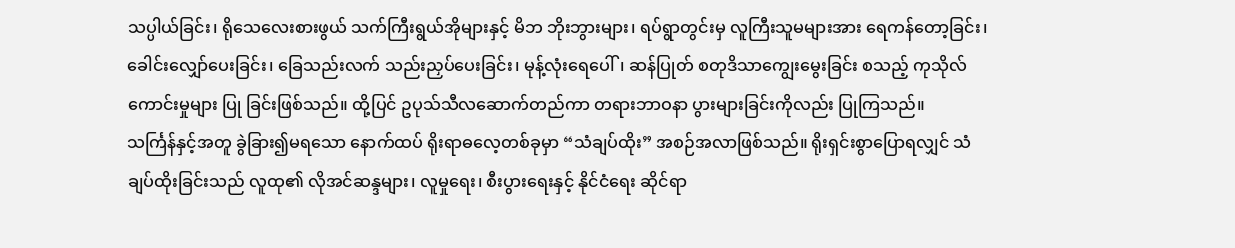သပ္ပါယ်ခြင်း၊ ရိုသေလေးစားဖွယ် သက်ကြီးရွယ်အိုများနှင့် မိဘ ဘိုးဘွားများ၊ ရပ်ရွာတွင်းမှ လူကြီးသူမများအား ရေကန်တော့ခြင်း၊ ခေါင်းလျှော်ပေးခြင်း၊ ခြေသည်းလက် သည်းညှပ်ပေးခြင်း၊ မုန့်လုံးရေပေါ်၊ ဆန်ပြုတ် စတုဒိသာကျွေးမွေးခြင်း စသည့် ကုသိုလ်ကောင်းမှုများ ပြု ခြင်းဖြစ်သည်။ ထို့ပြင် ဥပုသ်သီလဆောက်တည်ကာ တရားဘာဝနာ ပွားများခြင်းကိုလည်း ပြုကြသည်။
သင်္ကြန်နှင့်အတူ ခွဲခြား၍မရသော နောက်ထပ် ရိုးရာဓလေ့တစ်ခုမှာ “သံချပ်ထိုး” အစဉ်အလာဖြစ်သည်။ ရိုးရှင်းစွာပြောရလျှင် သံချပ်ထိုးခြင်းသည် လူထု၏ လိုအင်ဆန္ဒများ၊ လူမှုရေး၊ စီးပွားရေးနှင့် နိုင်ငံရေး ဆိုင်ရာ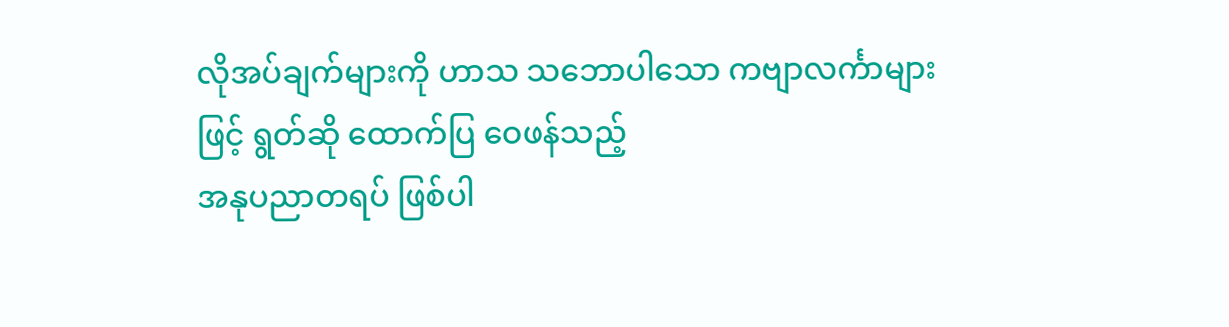လိုအပ်ချက်များကို ဟာသ သဘောပါသော ကဗျာလင်္ကာများဖြင့် ရွတ်ဆို ထောက်ပြ ဝေဖန်သည့်
အနုပညာတရပ် ဖြစ်ပါ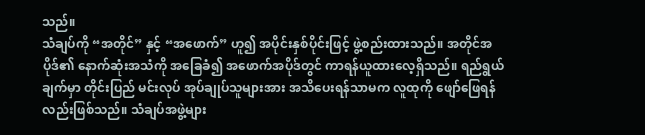သည်။
သံချပ်ကို “အတိုင်” နှင့် “အဖောက်” ဟူ၍ အပိုင်းနှစ်ပိုင်းဖြင့် ဖွဲ့စည်းထားသည်။ အတိုင်အပိုဒ်၏ နောက်ဆုံးအသံကို အခြေခံ၍ အဖောက်အပိုဒ်တွင် ကာရန်ယူထားလေ့ရှိသည်။ ရည်ရွယ်ချက်မှာ တိုင်းပြည် မင်းလုပ် အုပ်ချုပ်သူများအား အသိပေးရန်သာမက လူထုကို ဖျော်ဖြေရန်လည်းဖြစ်သည်။ သံချပ်အဖွဲ့များ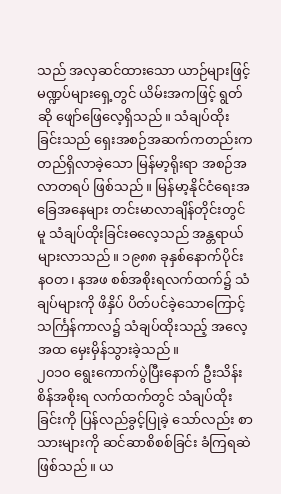သည် အလှဆင်ထားသော ယာဉ်များဖြင့် မဏ္ဍပ်များရှေ့တွင် ယိမ်းအကဖြင့် ရွတ်ဆို ဖျော်ဖြေလေ့ရှိသည်။ သံချပ်ထိုးခြင်းသည် ရှေးအစဉ်အဆက်ကတည်းက တည်ရှိလာခဲ့သော မြန်မာ့ရိုးရာ အစဉ်အလာတရပ် ဖြစ်သည်။ မြန်မာ့နိုင်ငံရေးအခြေအနေများ တင်းမာလာချိန်တိုင်းတွင်မူ သံချပ်ထိုးခြင်းဓလေ့သည် အန္တရာယ်များလာသည်။ ၁၉၈၈ ခုနှစ်နောက်ပိုင်း နဝတ၊ နအဖ စစ်အစိုးရလက်ထက်၌ သံချပ်များကို ဖိနှိပ် ပိတ်ပင်ခဲ့သောကြောင့် သင်္ကြန်ကာလ၌ သံချပ်ထိုးသည့် အလေ့အထ မှေးမှိန်သွားခဲ့သည်။
၂၀၁၀ ရွေးကောက်ပွဲပြီးနောက် ဦးသိန်းစိန်အစိုးရ လက်ထက်တွင် သံချပ်ထိုးခြင်းကို ပြန်လည်ခွင့်ပြုခဲ့ သော်လည်း စာသားများကို ဆင်ဆာစိစစ်ခြင်း ခံကြရဆဲဖြစ်သည်။ ယ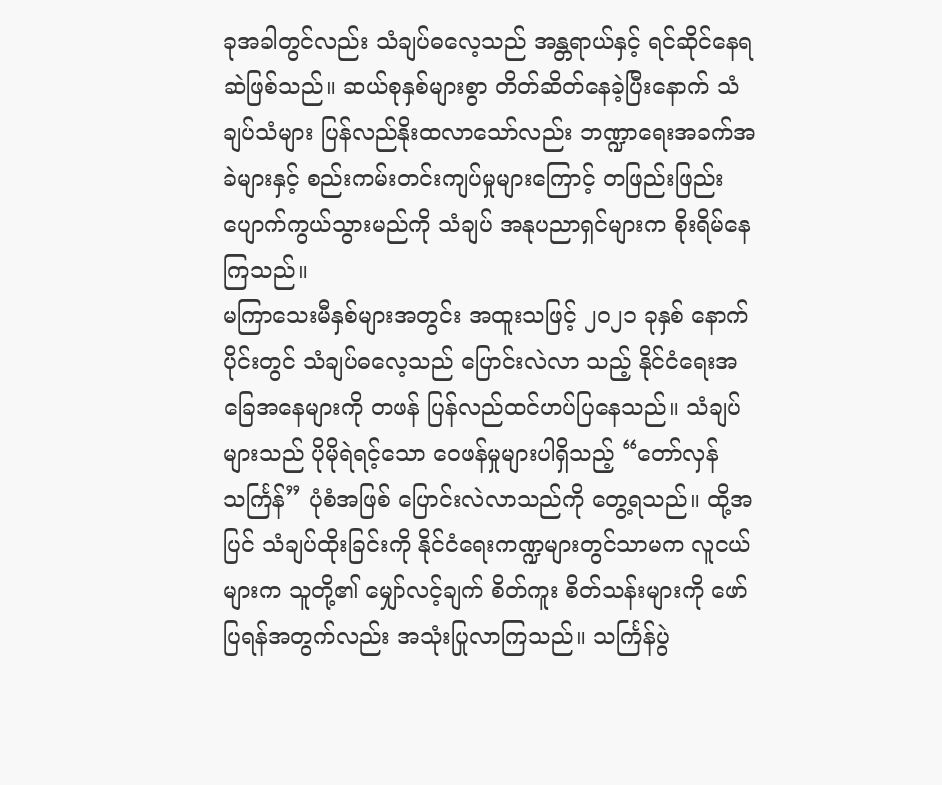ခုအခါတွင်လည်း သံချပ်ဓလေ့သည် အန္တရာယ်နှင့် ရင်ဆိုင်နေရဆဲဖြစ်သည်။ ဆယ်စုနှစ်များစွာ တိတ်ဆိတ်နေခဲ့ပြီးနောက် သံချပ်သံများ ပြန်လည်နိုးထလာသော်လည်း ဘဏ္ဍာရေးအခက်အခဲများနှင့် စည်းကမ်းတင်းကျပ်မှုများကြောင့် တဖြည်းဖြည်း ပျောက်ကွယ်သွားမည်ကို သံချပ် အနုပညာရှင်များက စိုးရိမ်နေကြသည်။
မကြာသေးမီနှစ်များအတွင်း အထူးသဖြင့် ၂၀၂၁ ခုနှစ် နောက်ပိုင်းတွင် သံချပ်ဓလေ့သည် ပြောင်းလဲလာ သည့် နိုင်ငံရေးအခြေအနေများကို တဖန် ပြန်လည်ထင်ဟပ်ပြနေသည်။ သံချပ်များသည် ပိုမိုရဲရင့်သော ဝေဖန်မှုများပါရှိသည့် “တော်လှန်သင်္ကြန်” ပုံစံအဖြစ် ပြောင်းလဲလာသည်ကို တွေ့ရသည်။ ထို့အပြင် သံချပ်ထိုးခြင်းကို နိုင်ငံရေးကဏ္ဍများတွင်သာမက လူငယ်များက သူတို့၏ မျှော်လင့်ချက် စိတ်ကူး စိတ်သန်းများကို ဖော်ပြရန်အတွက်လည်း အသုံးပြုလာကြသည်။ သင်္ကြန်ပွဲ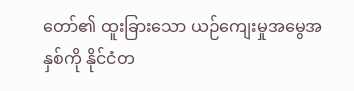တော်၏ ထူးခြားသော ယဉ်ကျေးမှုအမွေအနှစ်ကို နိုင်ငံတ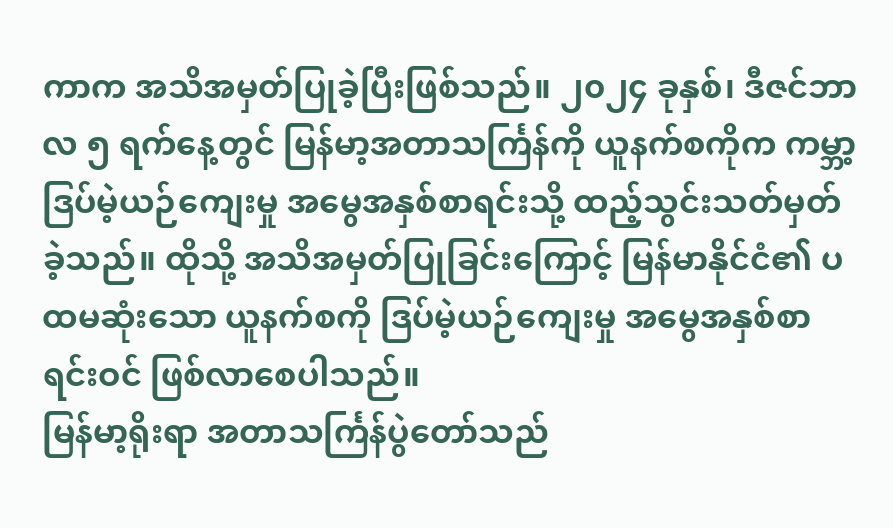ကာက အသိအမှတ်ပြုခဲ့ပြီးဖြစ်သည်။ ၂၀၂၄ ခုနှစ်၊ ဒီဇင်ဘာလ ၅ ရက်နေ့တွင် မြန်မာ့အတာသင်္ကြန်ကို ယူနက်စကိုက ကမ္ဘာ့ ဒြပ်မဲ့ယဉ်ကျေးမှု အမွေအနှစ်စာရင်းသို့ ထည့်သွင်းသတ်မှတ်ခဲ့သည်။ ထိုသို့ အသိအမှတ်ပြုခြင်းကြောင့် မြန်မာနိုင်ငံ၏ ပထမဆုံးသော ယူနက်စကို ဒြပ်မဲ့ယဉ်ကျေးမှု အမွေအနှစ်စာရင်းဝင် ဖြစ်လာစေပါသည်။
မြန်မာ့ရိုးရာ အတာသင်္ကြန်ပွဲတော်သည်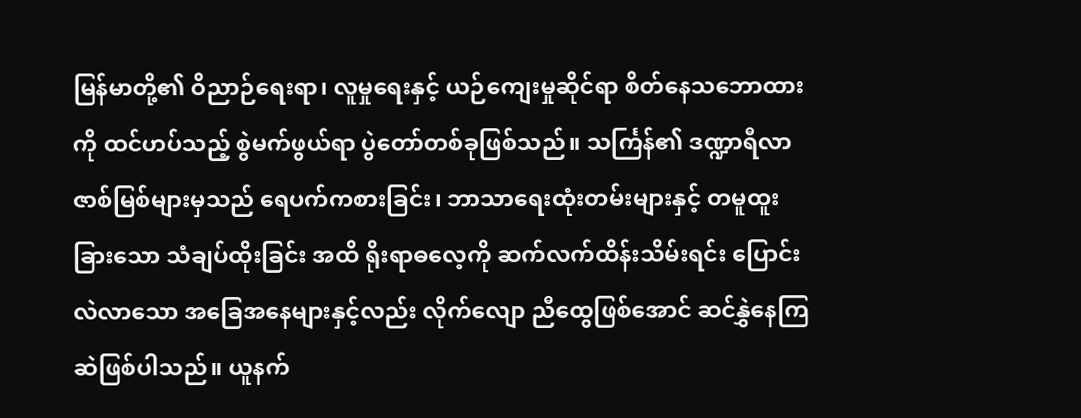မြန်မာတို့၏ ဝိညာဉ်ရေးရာ၊ လူမှုရေးနှင့် ယဉ်ကျေးမှုဆိုင်ရာ စိတ်နေသဘောထားကို ထင်ဟပ်သည့် စွဲမက်ဖွယ်ရာ ပွဲတော်တစ်ခုဖြစ်သည်။ သင်္ကြန်၏ ဒဏ္ဍာရီလာ ဇာစ်မြစ်များမှသည် ရေပက်ကစားခြင်း၊ ဘာသာရေးထုံးတမ်းများနှင့် တမူထူးခြားသော သံချပ်ထိုးခြင်း အထိ ရိုးရာဓလေ့ကို ဆက်လက်ထိန်းသိမ်းရင်း ပြောင်းလဲလာသော အခြေအနေများနှင့်လည်း လိုက်လျော ညီထွေဖြစ်အောင် ဆင်နွှဲနေကြဆဲဖြစ်ပါသည်။ ယူနက်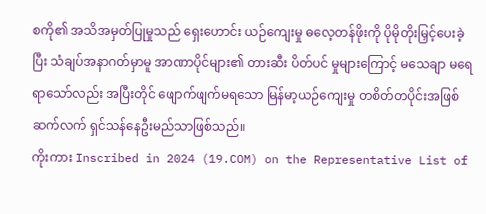စကို၏ အသိအမှတ်ပြုမှုသည် ရှေးဟောင်း ယဉ်ကျေးမှု ဓလေ့တန်ဖိုးကို ပိုမိုတိုးမြှင့်ပေးခဲ့ပြီး သံချပ်အနာဂတ်မှာမူ အာဏာပိုင်များ၏ တားဆီး ပိတ်ပင် မှုများကြောင့် မသေချာ မရေရာသော်လည်း အပြီးတိုင် ဖျောက်ဖျက်မရသော မြန်မာ့ယဉ်ကျေးမှု တစိတ်တပိုင်းအဖြစ် ဆက်လက် ရှင်သန်နေဦးမည်သာဖြစ်သည်။
ကိုးကား Inscribed in 2024 (19.COM) on the Representative List of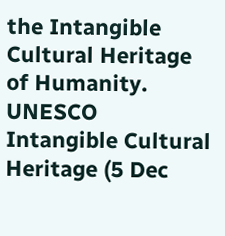the Intangible Cultural Heritage of Humanity. UNESCO Intangible Cultural Heritage (5 Dec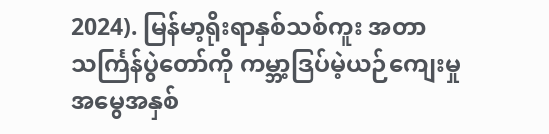2024). မြန်မာ့ရိုးရာနှစ်သစ်ကူး အတာသင်္ကြန်ပွဲတော်ကို ကမ္ဘာ့ဒြပ်မဲ့ယဉ်ကျေးမှု အမွေအနှစ်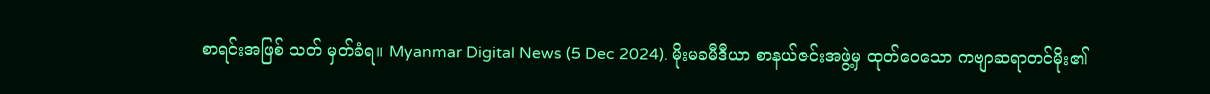စာရင်းအဖြစ် သတ် မှတ်ခံရ။ Myanmar Digital News (5 Dec 2024). မိုးမခမီဒီယာ စာနယ်ဇင်းအဖွဲ့မှ ထုတ်ဝေသော ကဗျာဆရာတင်မိုး၏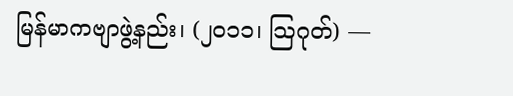မြန်မာကဗျာဖွဲ့နည်း၊ (၂၀၁၁၊ သြဂုတ်) —